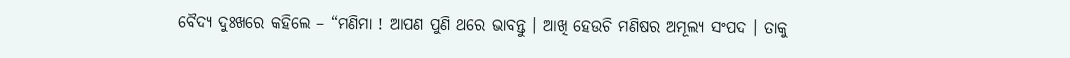ବୈଦ୍ୟ ଦୁଃଖରେ କହିଲେ – “ମଣିମା ! ଆପଣ ପୁଣି ଥରେ ଭାବନ୍ତୁ । ଆଖି ହେଉଚି ମଣିଷର ଅମୂଲ୍ୟ ସଂପଦ । ତାକୁ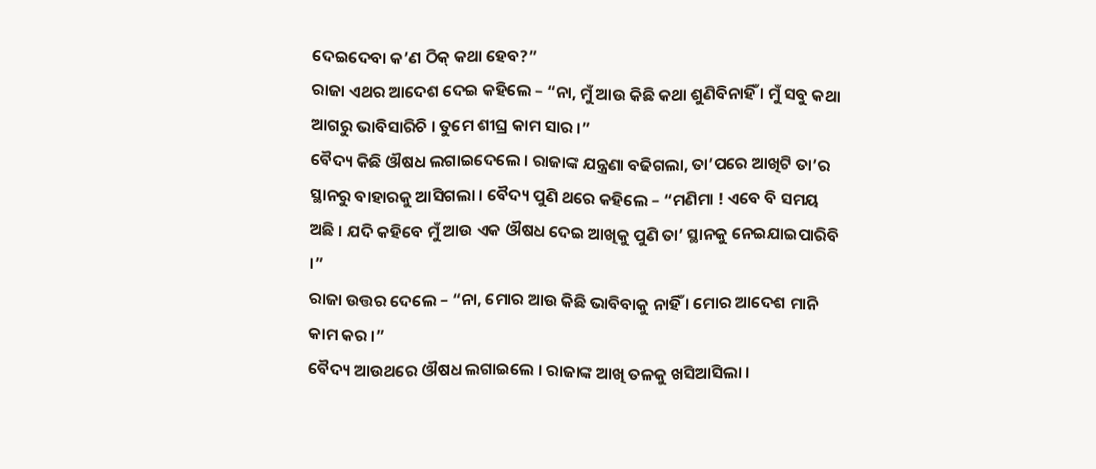ଦେଇଦେବା କ’ଣ ଠିକ୍ କଥା ହେବ?”
ରାଜା ଏଥର ଆଦେଶ ଦେଇ କହିଲେ – “ନା, ମୁଁ ଆଉ କିଛି କଥା ଶୁଣିବିନାହିଁ । ମୁଁ ସବୁ କଥା ଆଗରୁ ଭାବିସାରିଚି । ତୁମେ ଶୀଘ୍ର କାମ ସାର ।”
ବୈଦ୍ୟ କିଛି ଔଷଧ ଲଗାଇଦେଲେ । ରାଜାଙ୍କ ଯନ୍ତ୍ରଣା ବଢିଗଲା, ତା’ପରେ ଆଖିଟି ତା’ର ସ୍ଥାନରୁ ବାହାରକୁ ଆସିଗଲା । ବୈଦ୍ୟ ପୁଣି ଥରେ କହିଲେ – “ମଣିମା ! ଏବେ ବି ସମୟ ଅଛି । ଯଦି କହିବେ ମୁଁ ଆଉ ଏକ ଔଷଧ ଦେଇ ଆଖିକୁ ପୁଣି ତା’ ସ୍ଥାନକୁ ନେଇଯାଇପାରିବି ।”
ରାଜା ଉତ୍ତର ଦେଲେ – “ନା, ମୋର ଆଉ କିଛି ଭାବିବାକୁ ନାହିଁ । ମୋର ଆଦେଶ ମାନି କାମ କର ।”
ବୈଦ୍ୟ ଆଉଥରେ ଔଷଧ ଲଗାଇଲେ । ରାଜାଙ୍କ ଆଖି ତଳକୁ ଖସିଆସିଲା ।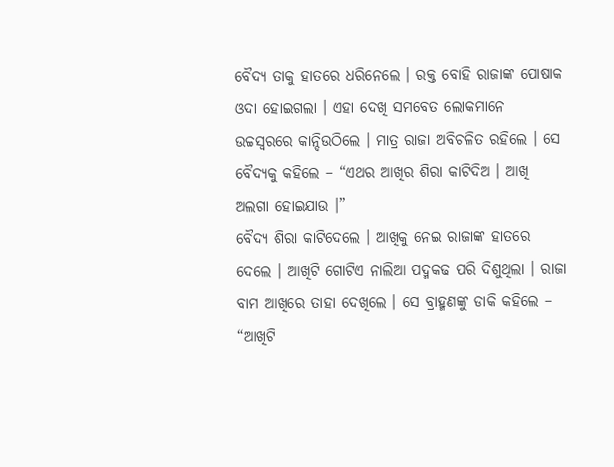ବୈଦ୍ୟ ତାକୁ ହାତରେ ଧରିନେଲେ । ରକ୍ତ ବୋହି ରାଜାଙ୍କ ପୋଷାକ ଓଦା ହୋଇଗଲା । ଏହା ଦେଖି ସମବେତ ଲୋକମାନେ ଉଚ୍ଚସ୍ୱରରେ କାନ୍ଦିଉଠିଲେ । ମାତ୍ର ରାଜା ଅବିଚଳିତ ରହିଲେ । ସେ ବୈଦ୍ୟକୁ କହିଲେ – “ଏଥର ଆଖିର ଶିରା କାଟିଦିଅ । ଆଖି ଅଲଗା ହୋଇଯାଉ ।”
ବୈଦ୍ୟ ଶିରା କାଟିଦେଲେ । ଆଖିକୁ ନେଇ ରାଜାଙ୍କ ହାତରେ ଦେଲେ । ଆଖିଟି ଗୋଟିଏ ନାଲିଆ ପଦ୍ମକଢ ପରି ଦିଶୁଥିଲା । ରାଜା ବାମ ଆଖିରେ ତାହା ଦେଖିଲେ । ସେ ବ୍ରାହ୍ମଣଙ୍କୁ ଡାକି କହିଲେ – “ଆଖିଟି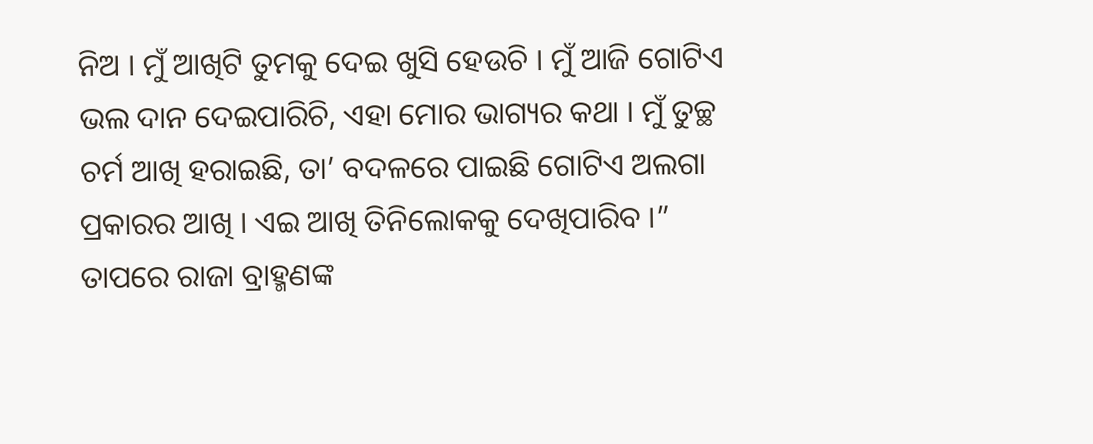ନିଅ । ମୁଁ ଆଖିଟି ତୁମକୁ ଦେଇ ଖୁସି ହେଉଚି । ମୁଁ ଆଜି ଗୋଟିଏ ଭଲ ଦାନ ଦେଇପାରିଚି, ଏହା ମୋର ଭାଗ୍ୟର କଥା । ମୁଁ ତୁଚ୍ଛ ଚର୍ମ ଆଖି ହରାଇଛି, ତା’ ବଦଳରେ ପାଇଛି ଗୋଟିଏ ଅଲଗା ପ୍ରକାରର ଆଖି । ଏଇ ଆଖି ତିନିଲୋକକୁ ଦେଖିପାରିବ ।”
ତାପରେ ରାଜା ବ୍ରାହ୍ମଣଙ୍କ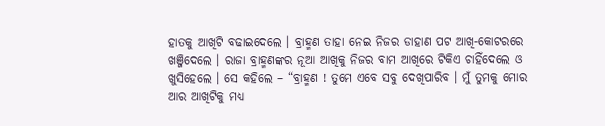ହାତକୁ ଆଖିଟି ବଢାଇଦେଲେ । ବ୍ରାହ୍ମଣ ତାହା ନେଇ ନିଜର ଡାହାଣ ପଟ ଆଖି-କୋଟରରେ ଖଞ୍ଜିଦେଲେ । ରାଜା ବ୍ରାହ୍ମଣଙ୍କର ନୂଆ ଆଖିକୁ ନିଜର ବାମ ଆଖିରେ ଟିକିଏ ଚାହିଁଦେଲେ ଓ ଖୁସିହେଲେ । ସେ କହିଲେ – “ବ୍ରାହ୍ମଣ ! ତୁମେ ଏବେ ସବୁ ଦେଖିପାରିବ । ମୁଁ ତୁମକୁ ମୋର ଆର ଆଖିଟିକୁ ମଧ୍ୟ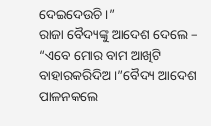ଦେଇଦେଉଚି ।”
ରାଜା ବୈଦ୍ୟଙ୍କୁ ଆଦେଶ ଦେଲେ – “ଏବେ ମୋର ବାମ ଆଖିଟି ବାହାରକରିଦିଅ ।”ବୈଦ୍ୟ ଆଦେଶ ପାଳନକଲେ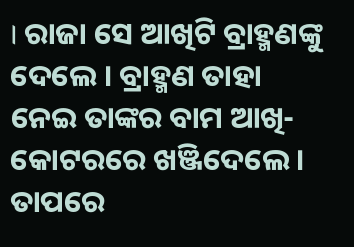। ରାଜା ସେ ଆଖିଟି ବ୍ରାହ୍ମଣଙ୍କୁ ଦେଲେ । ବ୍ରାହ୍ମଣ ତାହା ନେଇ ତାଙ୍କର ବାମ ଆଖି-କୋଟରରେ ଖଞ୍ଜିଦେଲେ । ତାପରେ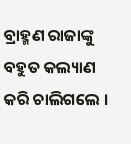ବ୍ରାହ୍ମଣ ରାଜାଙ୍କୁ ବହୁତ କଲ୍ୟାଣ କରି ଚାଲିଗଲେ ।